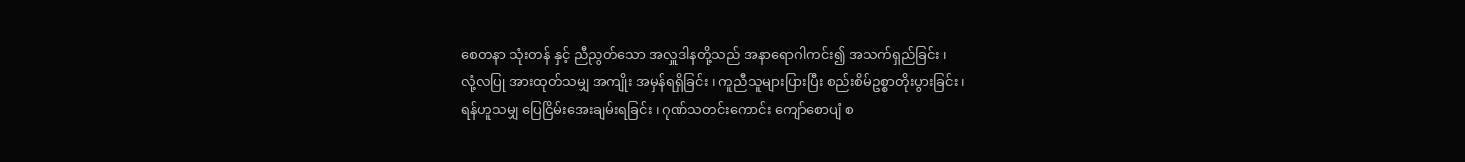စေတနာ သုံးတန် နှင့် ညီညွတ်သော အလှူဒါနတို့သည် အနာရောဂါကင်း၍ အသက်ရှည်ခြင်း ၊
လုံ့လပြု အားထုတ်သမျှ အကျိုး အမှန်ရရှိခြင်း ၊ ကူညီသူများပြားပြီး စည်းစိမ်ဥစ္စာတိုးပွားခြင်း ၊
ရန်ဟူသမျှ ပြေငြိမ်းအေးချမ်းရခြင်း ၊ ဂုဏ်သတင်းကောင်း ကျော်စောပျံ စ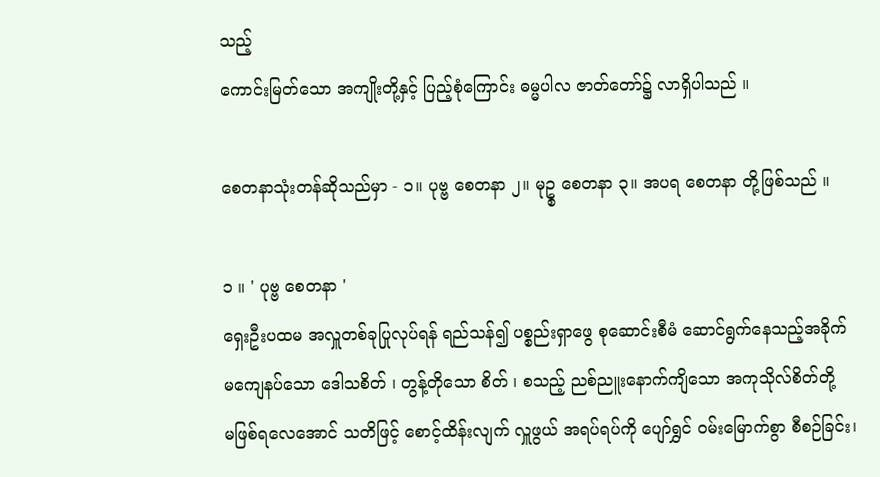သည့်
ကောင်းမြတ်သော အကျိုးတို့နှင့် ပြည့်စုံကြောင်း ဓမ္မပါလ ဇာတ်တော်၌ လာရှိပါသည် ။

စေတနာသုံးတန်ဆိုသည်မှာ - ၁။ ပုဗ္ဗ စေတနာ ၂။ မုဥ္စ စေတနာ ၃။ အပရ စေတနာ တို့ဖြစ်သည် ။

၁ ။ ' ပုဗ္ဗ စေတနာ '
ရှေးဦးပထမ အလှူတစ်ခုပြုလုပ်ရန် ရည်သန်၍ ပစ္စည်းရှာဖွေ စုဆောင်းစီမံ ဆောင်ရွက်နေသည့်အခိုက်
မကျေနပ်သော ဒေါသစိတ် ၊ တွန့်တိုသော စိတ် ၊ စသည့် ညစ်ညူးနောက်ကျိသော အကုသိုလ်စိတ်တို့
မဖြစ်ရလေအောင် သတိဖြင့် စောင့်ထိန်းလျက် လှူဖွယ် အရပ်ရပ်ကို ပျော်ရွှင် ဝမ်းမြောက်စွာ စီစဉ်ခြင်း၊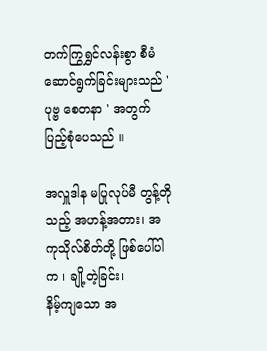တက်ကြွရွှင်လန်းစွာ စီမံဆောင်ရွက်ခြင်းများသည် ' ပုဗ္ဗ စေတနာ ' အတွက် ပြည့်စုံပေသည် ။

အလှူဒါန မပြုလုပ်မီ တွန့်တိုသည့် အဟန့်အတား၊ အကုသိုလ်စိတ်တို့ ဖြစ်ပေါ်ပါက ၊ ချို့တဲ့ခြင်း၊
နိမ့်ကျသော အ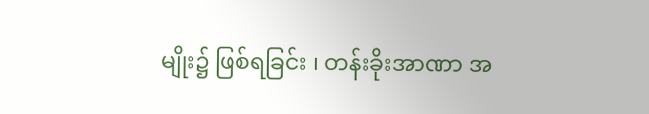မျိုး၌ ဖြစ်ရခြင်း ၊ တန်းခိုးအာဏာ အ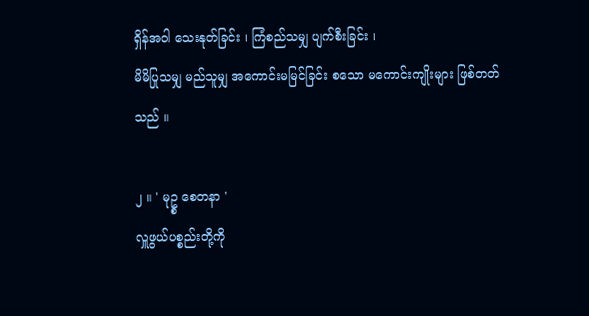ရှိန်အဝါ သေးနုတ်ခြင်း ၊ ကြံစည်သမျှ ပျက်စီးခြင်း ၊
မိမိပြုသမျှ မည်သူမျှ အကောင်းမမြင်ခြင်း စသော မကောင်းကျိုးများ ဖြစ်တတ်သည် ။

၂ ။ ' မုဥ္စ စေတနာ '
လှူဖွယ်ပစ္စည်းတို့ကို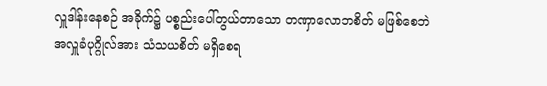လှူဒါန်းနေစဉ် အခိုက်၌ ပစ္စည်းပေါ်တွယ်တာသော တဏှာလောဘစိတ် မဖြစ်စေဘဲ
အလှူခံပုဂ္ဂိုလ်အား သံသယစိတ် မရှိစေရ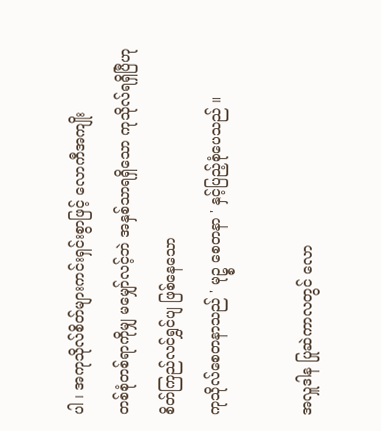ပါ ၊ အကုသိုလ်စိတ်များကင်းရှင်းစွာဖြင့် လောကီအကျိုး
တစ်စုံတစ်ရာကိုမျှ မမျှော်လင့်ဘဲ အနှစ်သာရရှိသော ကုသိုလ်ရရှိပြီဟု စိတ်ကြည်လင်ရွှင်ပျ ဖြစ်နေသော
ကုသိုလ်စေတနာသည် ' မုဥ္စ စေတနာ ' နှင့်ပြည့်စုံပေသည် ။

အလှူဒါန ပြုဆဲကာလတွင် လော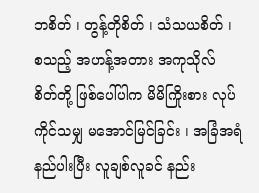ဘစိတ် ၊ တွန့်တိုစိတ် ၊ သံသယစိတ် ၊ စသည့် အဟန့်အတား အကုသိုလ်
စိတ်တို့ ဖြစ်ပေါ်ပါက မိမိကြိုးစား လုပ်ကိုင်သမျှ မအောင်မြင်ခြင်း ၊ အခြံအရံ နည်ပါးပြီး လူချစ်လူခင် နည်း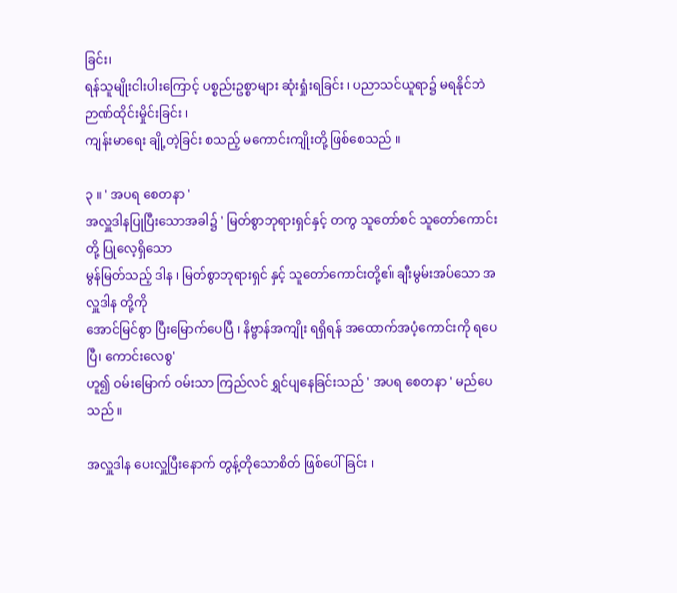ခြင်း၊
ရန်သူမျိုးငါးပါးကြောင့် ပစ္စည်းဥစ္စာများ ဆုံးရှုံးရခြင်း ၊ ပညာသင်ယူရာ၌ မရနိုင်ဘဲ ဉာဏ်ထိုင်းမှိုင်းခြင်း ၊
ကျန်းမာရေး ချို့တဲ့ခြင်း စသည့် မကောင်းကျိုးတို့ ဖြစ်စေသည် ။

၃ ။ ' အပရ စေတနာ '
အလှူဒါနပြုပြီးသောအခါ၌ ' မြတ်စွာဘုရားရှင်နှင့် တကွ သူတော်စင် သူတော်ကောင်းတို့ ပြုလေ့ရှိသော
မွန်မြတ်သည့် ဒါန ၊ မြတ်စွာဘုရားရှင် နှင့် သူတော်ကောင်းတို့ဧ။် ချီးမွမ်းအပ်သော အလှူဒါန တို့ကို
အောင်မြင်စွာ ပြီးမြောက်ပေပြီ ၊ နိဗ္ဗာန်အကျိုး ရရှိရန် အထောက်အပံ့ကောင်းကို ရပေပြီ၊ ကောင်းလေစွ'
ဟူ၍ ဝမ်းမြောက် ဝမ်းသာ ကြည်လင် ရွှင်ပျနေခြင်းသည် ' အပရ စေတနာ ' မည်ပေသည် ။

အလှူဒါန ပေးလှူပြီးနောက် တွန့်တိုသောစိတ် ဖြစ်ပေါ်ခြင်း ၊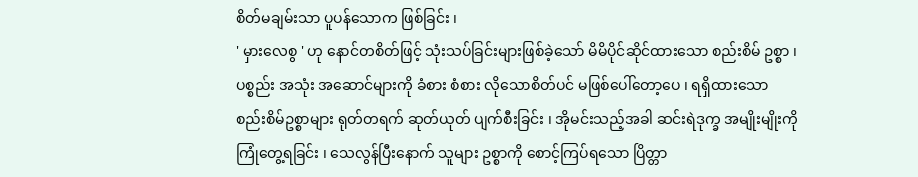စိတ်မချမ်းသာ ပူပန်သောက ဖြစ်ခြင်း ၊
' မှားလေစွ ' ဟု နောင်တစိတ်ဖြင့် သုံးသပ်ခြင်းများဖြစ်ခဲ့သော် မိမိပိုင်ဆိုင်ထားသော စည်းစိမ် ဥစ္စာ ၊
ပစ္စည်း အသုံး အဆောင်များကို ခံစား စံစား လိုသောစိတ်ပင် မဖြစ်ပေါ်တော့ပေ ၊ ရရှိထားသော
စည်းစိမ်ဥစ္စာများ ရုတ်တရက် ဆုတ်ယုတ် ပျက်စီးခြင်း ၊ အိုမင်းသည့်အခါ ဆင်းရဲဒုက္ခ အမျိုးမျိုးကို
ကြုံတွေ့ရခြင်း ၊ သေလွန်ပြီးနောက် သူများ ဥစ္စာကို စောင့်ကြပ်ရသော ပြိတ္တာ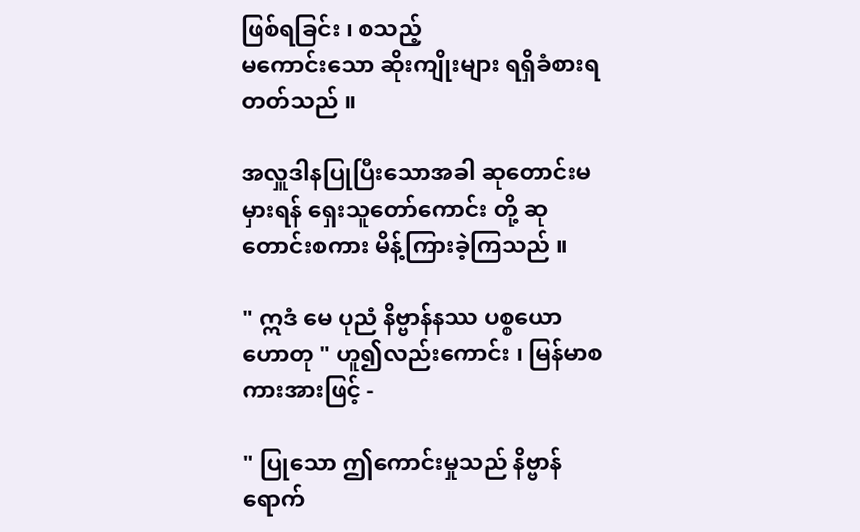ဖြစ်ရခြင်း ၊ စသည့်
မကောင်းသော ဆိုးကျိုးများ ရရှိခံစားရတတ်သည် ။

အလှူဒါနပြုပြီးသောအခါ ဆုတောင်းမမှားရန် ရှေးသူတော်ကောင်း တို့ ဆုတောင်းစကား မိန့်ကြားခဲ့ကြသည် ။

" ဣဒံ မေ ပုညံ နိဗ္ဗာန်နဿ ပစ္စယော ဟောတု " ဟူ၍လည်းကောင်း ၊ မြန်မာစကားအားဖြင့် -

" ပြုသော ဤကောင်းမှုသည် နိဗ္ဗာန်ရောက်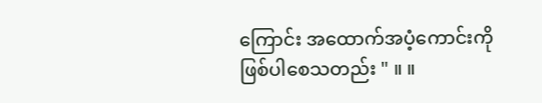ကြောင်း အထောက်အပံ့ကောင်းကို ဖြစ်ပါစေသတည်း " ။ ။